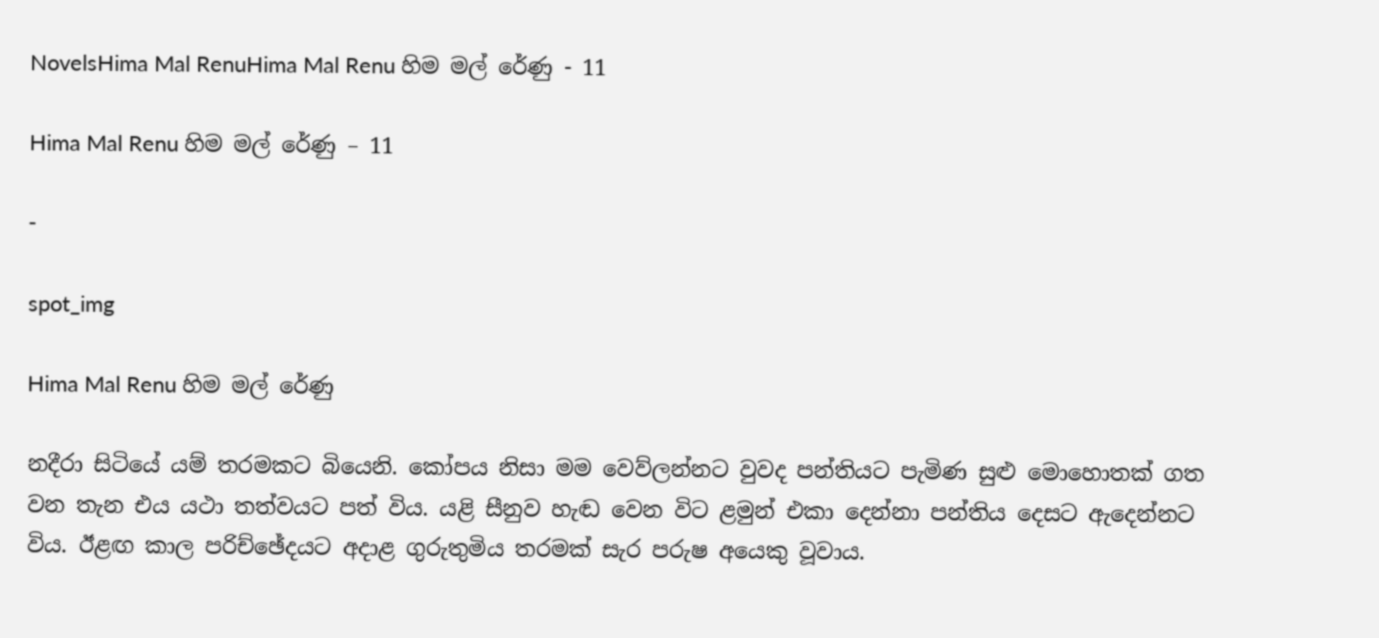NovelsHima Mal RenuHima Mal Renu හිම මල් රේණු - 11

Hima Mal Renu හිම මල් රේණු – 11

-

spot_img

Hima Mal Renu හිම මල් රේණු

නදීරා සිටියේ යම් තරමකට බියෙනි. කෝපය නිසා මම වෙව්ලන්නට වුවද පන්තියට පැමිණ සුළු මොහොතක් ගත වන තැන එය යථා තත්වයට පත් විය. යළි සීනුව හැඬ වෙන විට ළමුන් එකා දෙන්නා පන්තිය දෙසට ඇදෙන්නට විය. ඊළඟ කාල පරිච්ඡේදයට අදාළ ගුරුතුමිය තරමක් සැර පරුෂ අයෙකු වූවාය.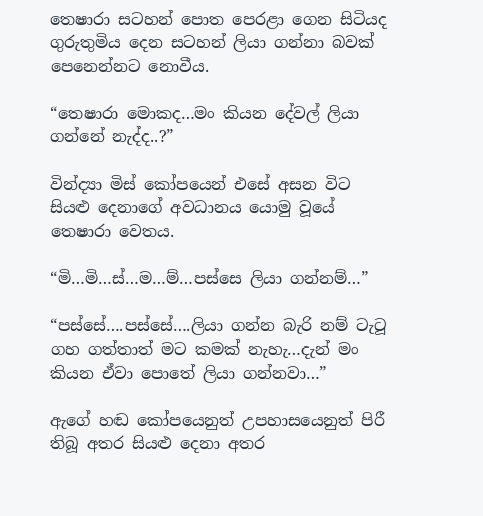තෙෂාරා සටහන් පොත පෙරළා ගෙන සිටියද ගුරුතුමිය දෙන සටහන් ලියා ගන්නා බවක් පෙනෙන්නට නොවීය.

“තෙෂාරා මොකද…මං කියන දේවල් ලියා ගන්නේ නැද්ද..?”

වින්ද්‍යා මිස් කෝපයෙන් එසේ අසන විට සියළු දෙනාගේ අවධානය යොමු වූයේ තෙෂාරා වෙතය.

“මි…මි…ස්…ම…ම්…පස්සෙ ලියා ගන්නම්…”

“පස්සේ….පස්සේ….ලියා ගන්න බැරි නම් ටැටූ ගහ ගත්තාත් මට කමක් නැහැ…දැන් මං කියන ඒවා පොතේ ලියා ගන්නවා…”

ඇගේ හඬ කෝපයෙනුත් උපහාසයෙනුත් පිරී තිබූ අතර සියළු දෙනා අතර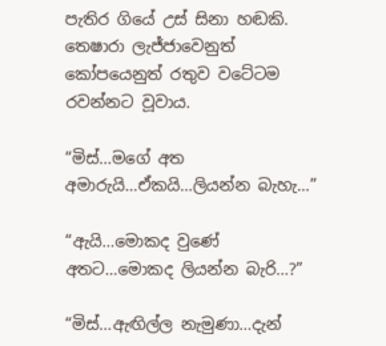පැතිර ගියේ උස් සිනා හඬකි. තෙෂාරා ලැජ්ජාවෙනුත් කෝපයෙනුත් රතුව වටේටම රවන්නට වූවාය.

“මිස්…මගේ අත අමාරුයි…ඒකයි…ලියන්න බැහැ…”

“ඇයි…මොකද වුණේ අතට…මොකද ලියන්න බැරි…?”

“මිස්…ඇඟිල්ල නැමුණා…දැන්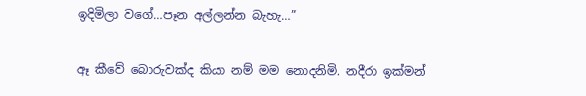ඉදිමිලා වගේ…පෑන අල්ලන්න බැහැ…”

ඈ කීවේ බොරුවක්ද කියා නම් මම නොදනිමි. නදීරා ඉක්මන්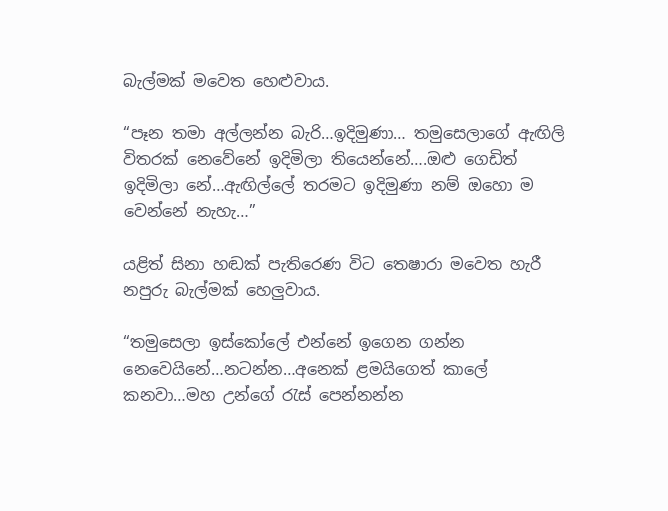බැල්මක් මවෙත හෙළුවාය.

“පෑන තමා අල්ලන්න බැරි…ඉදිමුණා… තමුසෙලාගේ ඇඟිලි විතරක් නෙවේනේ ඉදිමිලා තියෙන්නේ….ඔළු ගෙඩිත් ඉදිමිලා නේ…ඇඟිල්ලේ තරමට ඉදිමුණා නම් ඔහො ම වෙන්නේ නැහැ…”

යළිත් සිනා හඬක් පැතිරෙණ විට තෙෂාරා මවෙත හැරී නපුරු බැල්මක් හෙලුවාය.

“තමුසෙලා ඉස්කෝලේ එන්නේ ඉගෙන ගන්න නෙවෙයිනේ…නටන්න…අනෙක් ළමයිගෙත් කාලේ කනවා…මහ උන්ගේ රැස් පෙන්නන්න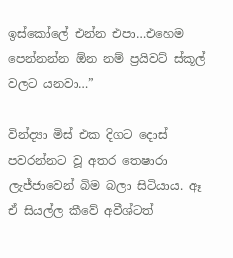ඉස්කෝලේ එන්න එපා…එහෙම පෙන්නන්න ඕන නම් ප්‍රයිවට් ස්කූල් වලට යනවා…”

වින්ද්‍යා මිස් එක දිගට දොස් පවරන්නට වූ අතර තෙෂාරා ලැජ්ජාවෙන් බිම බලා සිටියාය. ඈ ඒ සියල්ල කීවේ අවීශ්ටත්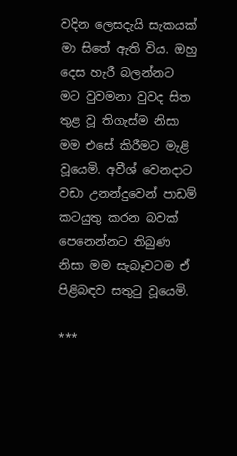වදින ලෙසදැයි සැකයක් මා සිතේ ඇති විය. ඔහු දෙස හැරී බලන්නට මට වුවමනා වුවද සිත තුළ වූ තිගැස්ම නිසා මම එසේ කිරීමට මැළි වූයෙමි. අවීශ් වෙනදාට වඩා උනන්දුවෙන් පාඩම් කටයුතු කරන බවක් පෙනෙන්නට තිබුණ නිසා මම සැබෑවටම ඒ පිළිබඳව සතුටු වූයෙමි.

***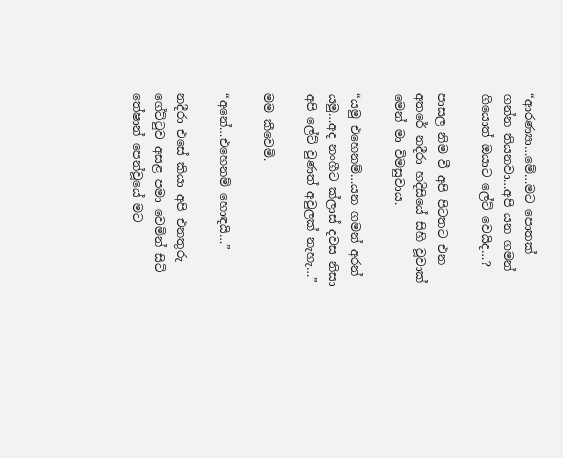“ආරණ්‍යා…මේ…මට පොතක් ගන්න තියනවා…අපි යන ගමන් ගියොත් ඔයාට ලේට් වෙයිද…?

පාසල නිම වී අපි පිටතට එන අතරේ නදීරා හදිසියේ සිහි වූවාක් මෙන් මා විමසුවාය.

“යමු එහෙනම්…යන ගමන් අරන් යමු…අද නංගීට ක්ලාස් දවස නිසා අපි ලේට් වුණත් අවුලක් නැහැ…”

මම කීවෙමි.

“අනේ…එහෙනම් හොඳයි…”

නදීරා එසේ කියා අපි එනතුරු ගේට්ටුව අසළ පමා වෙමින් සිටි තේෂාන් පෙන්වූයේ මට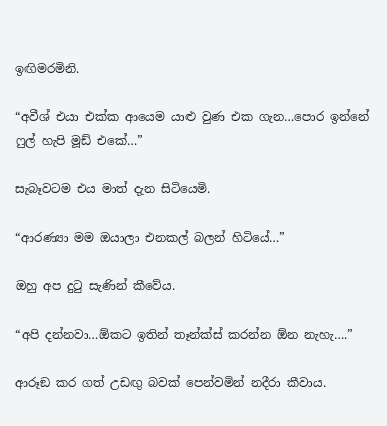ඉඟිමරමිනි.

“අවීශ් එයා එක්ක ආයෙම යාළු වුණ එක ගැන…පොර ඉන්නේ ෆුල් හැපි මූඩ් එකේ…”

සැබෑවටම එය මාත් දැන සිටියෙමි.

“ආරණ්‍යා මම ඔයාලා එනකල් බලන් හිටියේ…”

ඔහු අප දුටු සැණින් කීවේය.

“අපි දන්නවා…ඕකට ඉතින් තෑන්ක්ස් කරන්න ඕන නැහැ….”

ආරූඞ කර ගත් උඩඟු බවක් පෙන්වමින් නදීරා කීවාය.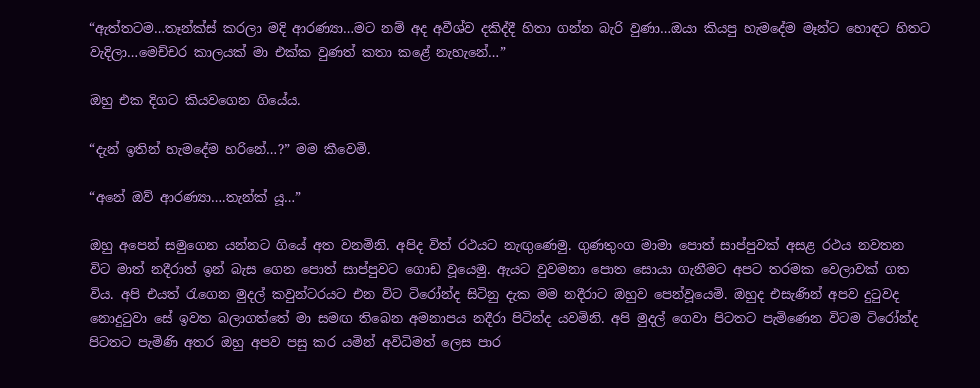“ඇත්තටම…තෑන්ක්ස් කරලා මදි ආරණ්‍යා…මට නම් අද අවීශ්ව දකිද්දී හිතා ගන්න බැරි වුණා…ඔයා කියපු හැමදේම මෑන්ට හොඳට හිතට වැදිලා…මෙච්චර කාලයක් මා එක්ක වුණත් කතා කළේ නැහැනේ…”

ඔහු එක දිගට කියවගෙන ගියේය.

“දැන් ඉතින් හැමදේම හරිනේ…?” මම කීවෙමි.

“අනේ ඔව් ආරණ්‍යා….තැන්ක්‍ යූ…”

ඔහු අපෙන් සමුගෙන යන්නට ගියේ අත වනමිනි. අපිද විත් රථයට නැඟුණෙමු. ගුණතුංග මාමා පොත් සාප්පුවක් අසළ රථය නවතන විට මාත් නදීරාත් ඉන් බැස ගෙන පොත් සාප්පුවට ගොඩ වූයෙමු. ඇයට වුවමනා පොත සොයා ගැනීමට අපට තරමක වෙලාවක් ගත විය. අපි එයත් රැගෙන මුදල් කවුන්ටරයට එන විට ටිරෝන්ද සිටිනු දැක මම නදීරාට ඔහුව පෙන්වූයෙමි. ඔහුද එසැණින් අපව දුටුවද නොදුටුවා සේ ඉවත බලාගත්තේ මා සමඟ තිබෙන අමනාපය නදීරා පිටින්ද යවමිනි. අපි මුදල් ගෙවා පිටතට පැමිණෙන විටම ටිරෝන්ද පිටතට පැමිණි අතර ඔහු අපව පසු කර යමින් අවිධිමත් ලෙස පාර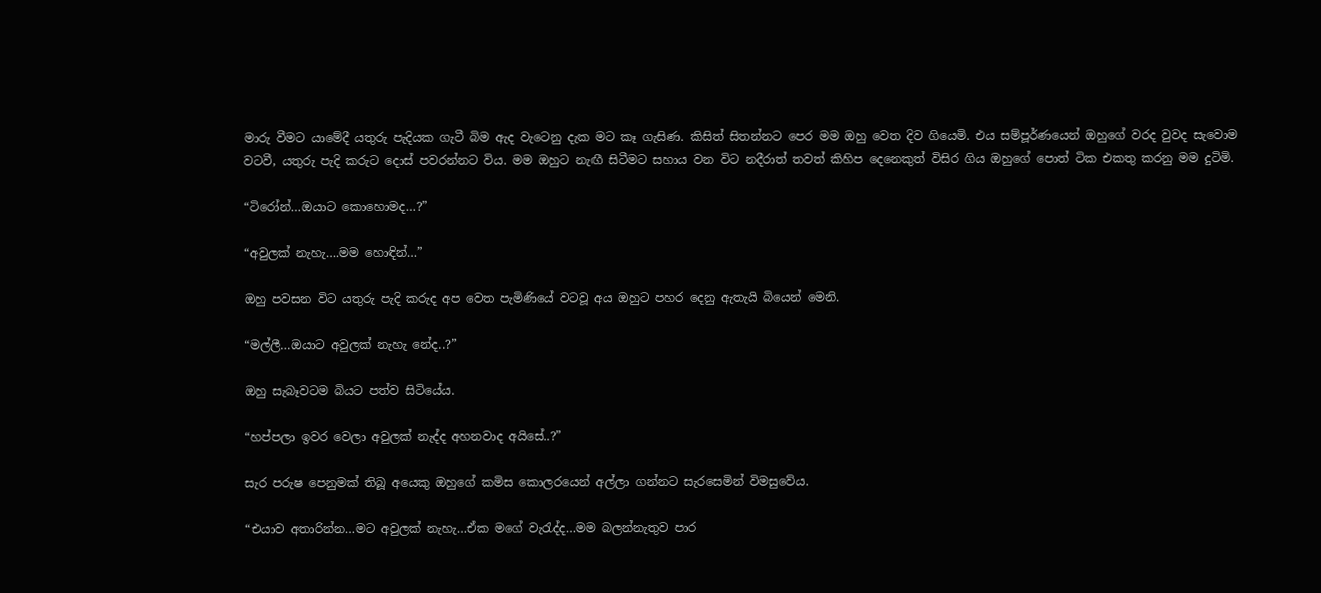මාරු වීමට යාමේදී යතුරු පැදියක ගැටී බිම ඇද වැටෙනු දැක මට කෑ ගැසිණ. කිසිත් සිතන්නට පෙර මම ඔහු වෙත දිව ගියෙමි. එය සම්පූර්ණයෙන් ඔහුගේ වරද වුවද සැවොම වටවී, යතුරු පැදි කරුට දොස් පවරන්නට විය. මම ඔහුට නැඟී සිටීමට සහාය වන විට නදීරාත් තවත් කිහිප දෙනෙකුත් විසිර ගිය ඔහුගේ පොත් ටික එකතු කරනු මම දුටිමි.

“ටිරෝන්…ඔයාට කොහොමද…?”

“අවුලක් නැහැ….මම හොඳින්…”

ඔහු පවසන විට යතුරු පැදි කරුද අප වෙත පැමිණියේ වටවූ අය ඔහුට පහර දෙනු ඇතැයි බියෙන් මෙනි.

“මල්ලී…ඔයාට අවුලක් නැහැ නේද..?”

ඔහු සැබෑවටම බියට පත්ව සිටියේය.

“හප්පලා ඉවර වෙලා අවුලක් නැද්ද අහනවාද අයිසේ..?”

සැර පරුෂ පෙනුමක් තිබූ අයෙකු ඔහුගේ කමිස කොලරයෙන් අල්ලා ගන්නට සැරසෙමින් විමසුවේය.

“එයාව අතාරින්න…මට අවුලක් නැහැ…ඒක මගේ වැරැද්ද…මම බලන්නැතුව පාර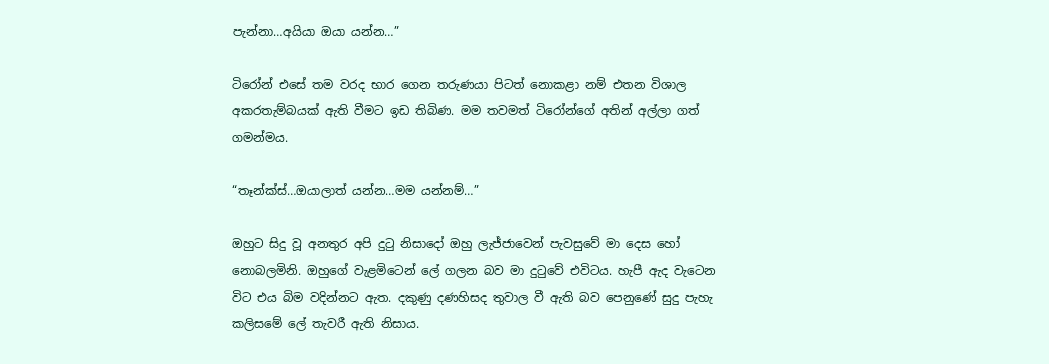පැන්නා…අයියා ඔයා යන්න…”

ටිරෝන් එසේ තම වරද භාර ගෙන තරුණයා පිටත් නොකළා නම් එතන විශාල අකරතැම්බයක් ඇති වීමට ඉඩ තිබිණ. මම තවමත් ටිරෝන්ගේ අතින් අල්ලා ගත් ගමන්මය.

“තෑන්ක්ස්…ඔයාලාත් යන්න…මම යන්නම්…”

ඔහුට සිදු වූ අනතුර අපි දුටු නිසාදෝ ඔහු ලැජ්ජාවෙන් පැවසුවේ මා දෙස හෝ නොබලමිනි. ඔහුගේ වැළමිටෙන් ලේ ගලන බව මා දුටුවේ එවිටය. හැපී ඇද වැටෙන විට එය බිම වදින්නට ඇත. දකුණු දණහිසද තුවාල වී ඇති බව පෙනුණේ සුදු පැහැ කලිසමේ ලේ තැවරී ඇති නිසාය.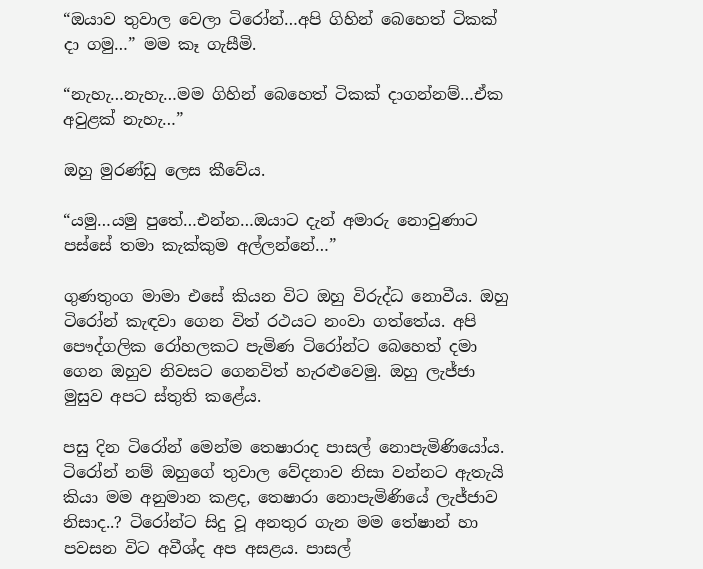“ඔයාව තුවාල වෙලා ටිරෝන්…අපි ගිහින් බෙහෙත් ටිකක් දා ගමු…” මම කෑ ගැසීමි.

“නැහැ…නැහැ…මම ගිහින් බෙහෙත් ටිකක් දාගන්නම්…ඒක අවුළක් නැහැ…”

ඔහු මුරණ්ඩු ලෙස කීවේය.

“යමු…යමු පුතේ…එන්න…ඔයාට දැන් අමාරු නොවුණාට පස්සේ තමා කැක්කුම අල්ලන්නේ…”

ගුණතුංග මාමා එසේ කියන විට ඔහු විරුද්ධ නොවීය. ඔහු ටිරෝන් කැඳවා ගෙන විත් රථයට නංවා ගත්තේය. අපි පෞද්ගලික රෝහලකට පැමිණ ටිරෝන්ට බෙහෙත් දමා ගෙන ඔහුව නිවසට ගෙනවිත් හැරළුවෙමු. ඔහු ලැජ්ජා මුසුව අපට ස්තුති කළේය.

පසු දින ටිරෝන් මෙන්ම තෙෂාරාද පාසල් නොපැමිණියෝය. ටිරෝන් නම් ඔහුගේ තුවාල වේදනාව නිසා වන්නට ඇතැයි කියා මම අනුමාන කළද, තෙෂාරා නොපැමිණියේ ලැජ්ජාව නිසාද..? ටිරෝන්ට සිදු වූ අනතුර ගැන මම තේෂාන් හා පවසන විට අවීශ්ද අප අසළය. පාසල්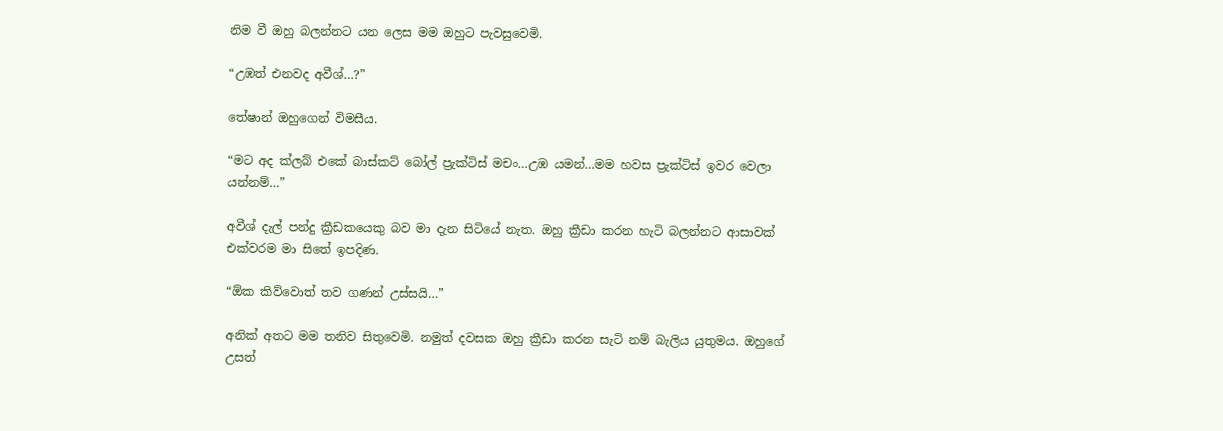නිම වී ඔහු බලන්නට යන ලෙස මම ඔහුට පැවසුවෙමි.

“උඹත් එනවද අවීශ්…?”

තේෂාන් ඔහුගෙන් විමසීය.

“මට අද ක්ලබ් එකේ බාස්කට් බෝල් ප්‍රැක්ටිස් මචං…උඹ යමන්…මම හවස ප්‍රැක්ටිස් ඉවර වෙලා යන්නම්…”

අවීශ් දැල් පන්දු ක්‍රීඩකයෙකු බව මා දැන සිටියේ නැත. ඔහු ක්‍රීඩා කරන හැටි බලන්නට ආසාවක් එක්වරම මා සිතේ ඉපදිණ.

“ඕක කිව්වොත් තව ගණන් උස්සයි…”

අනික් අතට මම තනිව සිතුවෙමි. නමුත් දවසක ඔහු ක්‍රීඩා කරන සැටි නම් බැලිය යුතුමය. ඔහුගේ උසත්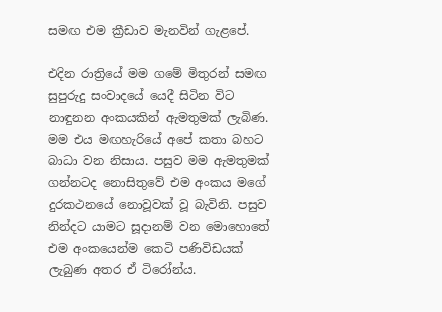සමඟ එම ක්‍රීඩාව මැනවින් ගැළපේ.

එදින රාත්‍රියේ මම ගමේ මිතුරන් සමඟ සුපුරුදු සංවාදයේ යෙදී සිටින විට නාඳුනන අංකයකින් ඇමතුමක් ලැබිණ. මම එය මඟහැරියේ අපේ කතා බහට බාධා වන නිසාය. පසුව මම ඇමතුමක් ගන්නටද නොසිතුවේ එම අංකය මගේ දුරකථනයේ නොවූවක් වූ බැවිනි. පසුව නින්දට යාමට සූදානම් වන මොහොතේ එම අංකයෙන්ම කෙටි පණිවිඩයක් ලැබුණ අතර ඒ ටිරෝන්ය.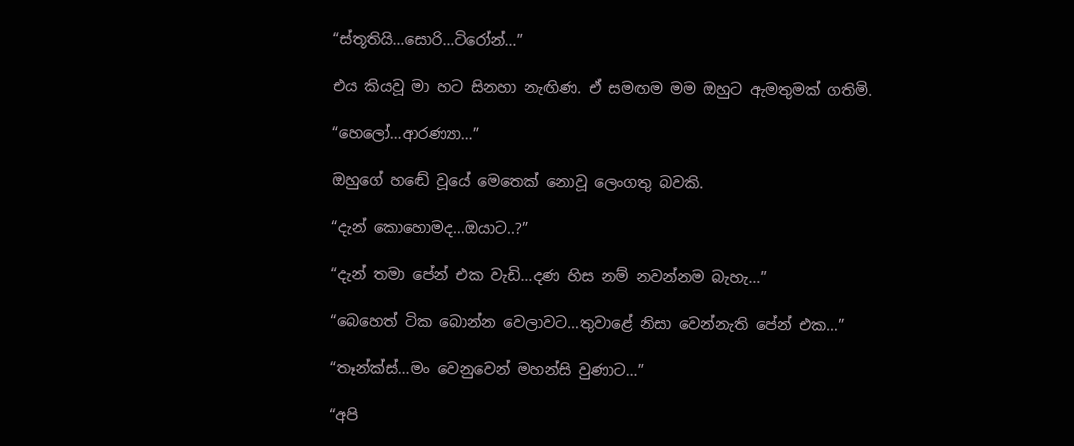“ස්තූතියි…සොරි…ටිරෝන්…”

එය කියවූ මා හට සිනහා නැඟිණ. ඒ සමඟම මම ඔහුට ඇමතුමක් ගතිමි.

“හෙලෝ…ආරණ්‍යා…”

ඔහුගේ හඬේ වූයේ මෙතෙක් නොවූ ලෙංගතු බවකි.

“දැන් කොහොමද…ඔයාට..?”

“දැන් තමා පේන් එක වැඩි…දණ හිස නම් නවන්නම බැහැ…”

“බෙහෙත් ටික බොන්න වෙලාවට…තුවාළේ නිසා වෙන්නැති පේන් එක…”

“තෑන්ක්ස්…මං වෙනුවෙන් මහන්සි වුණාට…”

“අපි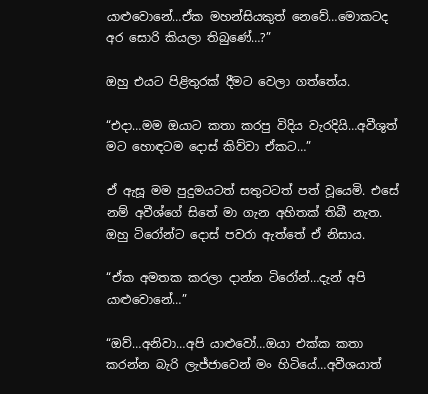යාළුවොනේ…ඒක මහන්සියකුත් නෙවේ…මොකටද අර සොරි කියලා තිබුණේ…?”

ඔහු එයට පිළිතුරක් දීමට වෙලා ගත්තේය.

“එදා…මම ඔයාට කතා කරපු විදිය වැරදියි…අවීශුත් මට හොඳටම දොස් කිව්වා ඒකට…”

ඒ ඇසූ මම පුදුමයටත් සතුටටත් පත් වූයෙමි. එසේ නම් අවීශ්ගේ සිතේ මා ගැන අහිතක් තිබී නැත. ඔහු ටිරෝන්ට දොස් පවරා ඇත්තේ ඒ නිසාය.

“ඒක අමතක කරලා දාන්න ටිරෝන්…දැන් අපි යාළුවොනේ…”

“ඔව්…අනිවා…අපි යාළුවෝ…ඔයා එක්ක කතා කරන්න බැරි ලැජ්ජාවෙන් මං හිටියේ…අවීශයාත්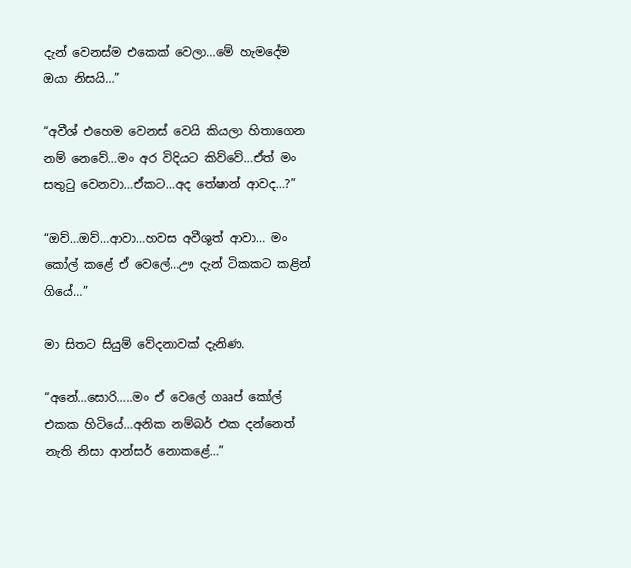දැන් වෙනස්ම එකෙක් වෙලා…මේ හැමදේම ඔයා නිසයි…”

“අවීශ් එහෙම වෙනස් වෙයි කියලා හිතාගෙන නම් නෙවේ…මං අර විදියට කිව්වේ…ඒත් මං සතුටු වෙනවා…ඒකට…අද තේෂාන් ආවද…?”

“ඔව්…ඔව්…ආවා…හවස අවීශුත් ආවා… මං කෝල් කළේ ඒ වෙලේ…ඌ දැන් ටිකකට කළින් ගියේ…”

මා සිතට සියුම් වේදනාවක් දැනිණ.

“අනේ…සොරි…..මං ඒ වෙලේ ගෲප් කෝල් එකක හිටියේ…අනික නම්බර් එක දන්නෙත් නැති නිසා ආන්සර් නොකළේ…”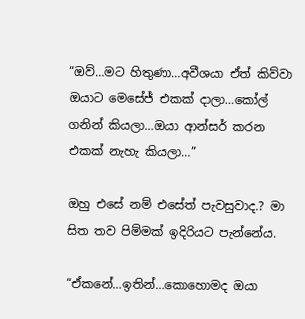“ඔව්…මට හිතුණා…අවීශයා ඒත් කිව්වා ඔයාට මෙසේජ් එකක් දාලා…කෝල් ගනින් කියලා…ඔයා ආන්සර් කරන එකක් නැහැ කියලා…”

ඔහු එසේ නම් එසේත් පැවසුවාද.? මා සිත තව පිම්මක් ඉදිරියට පැන්නේය.

“ඒකනේ…ඉතින්…කොහොමද ඔයා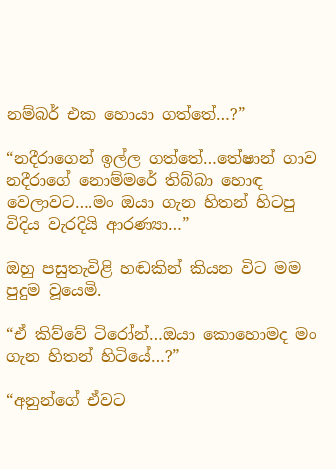නම්බර් එක හොයා ගත්තේ…?”

“නදීරාගෙන් ඉල්ල ගත්තේ…තේෂාන් ගාව නදීරාගේ නොම්මරේ තිබ්බා හොඳ වෙලාවට….මං ඔයා ගැන හිතන් හිටපු විදිය වැරදියි ආරණ්‍යා…”

ඔහු පසුතැවිළි හඬකින් කියන විට මම පුදුම වූයෙමි.

“ඒ කිව්වේ ටිරෝන්…ඔයා කොහොමද මං ගැන හිතන් හිටියේ…?”

“අනුන්ගේ ඒවට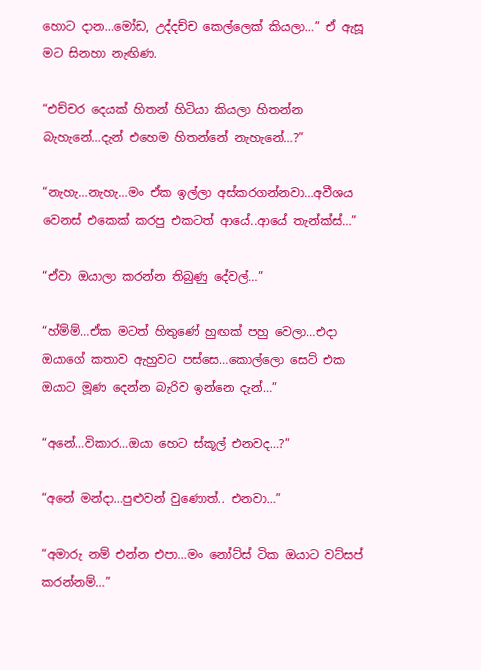හොට දාන…මෝඩ, උද්දච්ච කෙල්ලෙක් කියලා…” ඒ ඇසූ මට සිනහා නැඟිණ.

“එච්චර දෙයක් හිතන් හිටියා කියලා හිතන්න බැහැනේ…දැන් එහෙම හිතන්නේ නැහැනේ…?”

“නැහැ…නැහැ…මං ඒක ඉල්ලා අස්කරගන්නවා…අවීශය වෙනස් එකෙක් කරපු එකටත් ආයේ..ආයේ තැන්ක්ස්…”

“ඒවා ඔයාලා කරන්න තිබුණු දේවල්…”

“හ්ම්ම්…ඒක මටත් හිතුණේ හුඟක් පහු වෙලා…එදා ඔයාගේ කතාව ඇහුවට පස්සෙ…කොල්ලො සෙට් එක ඔයාට මූණ දෙන්න බැරිව ඉන්නෙ දැන්…”

“අනේ…විකාර…ඔයා හෙට ස්කූල් එනවද…?”

“අනේ මන්දා…පුළුවන් වුණොත්.. එනවා…”

“අමාරු නම් එන්න එපා…මං නෝට්ස් ටික ඔයාට වට්සප් කරන්නම්…”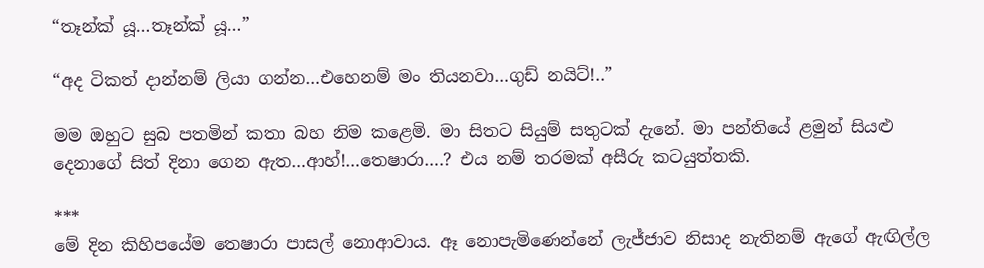“තෑන්ක් යූ…තෑන්ක් යූ…”

“අද ටිකත් දාන්නම් ලියා ගන්න…එහෙනම් මං තියනවා…ගුඩ් නයිට්!..”

මම ඔහුට සුබ පතමින් කතා බහ නිම කළෙමි. මා සිතට සියුම් සතුටක් දැනේ. මා පන්තියේ ළමුන් සියළු දෙනාගේ සිත් දිනා ගෙන ඇත…ආහ්!…තෙෂාරා….? එය නම් තරමක් අසීරු කටයුත්තකි.

***
මේ දින කිහිපයේම තෙෂාරා පාසල් නොආවාය. ඈ නොපැමිණෙන්නේ ලැජ්ජාව නිසාද නැතිනම් ඇගේ ඇඟිල්ල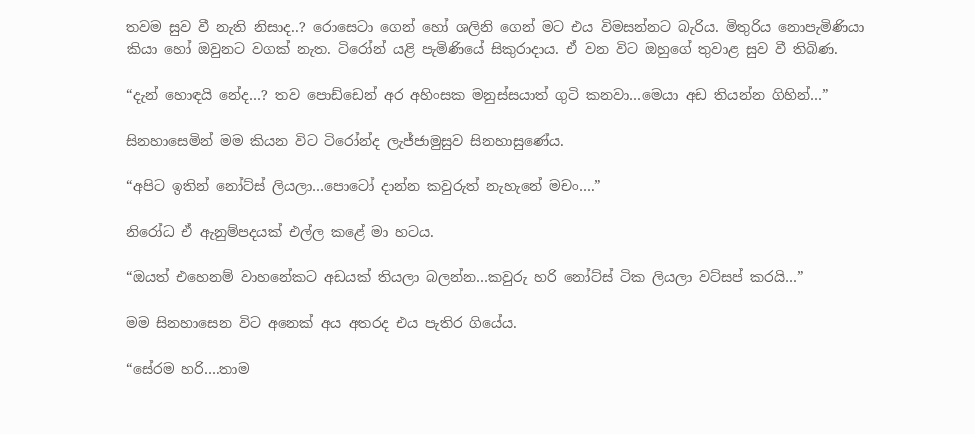තවම සුව වී නැති නිසාද..? රොසෙටා ගෙන් හෝ ශලිනි ගෙන් මට එය විමසන්නට බැරිය. මිතුරිය නොපැමිණියා කියා හෝ ඔවුනට වගක් නැත. ටිරෝන් යළි පැමිණියේ සිකුරාදාය. ඒ වන විට ඔහුගේ තුවාළ සුව වී තිබිණ.

“දැන් හොඳයි නේද…? තව පොඩ්ඩෙන් අර අහිංසක මනුස්සයාත් ගුටි කනවා…මෙයා අඩ තියන්න ගිහින්…”

සිනහාසෙමින් මම කියන විට ටිරෝන්ද ලැජ්ජාමුසුව සිනහාසුණේය.

“අපිට ඉතින් නෝට්ස් ලියලා…පොටෝ දාන්න කවුරුත් නැහැනේ මචං….”

නිරෝධ ඒ ඇනුම්පදයක් එල්ල කළේ මා හටය.

“ඔයත් එහෙනම් වාහනේකට අඩයක් තියලා බලන්න…කවුරු හරි නෝට්ස් ටික ලියලා වට්සප් කරයි…”

මම සිනහාසෙන විට අනෙක් අය අතරද එය පැතිර ගියේය.

“සේරම හරි….තාම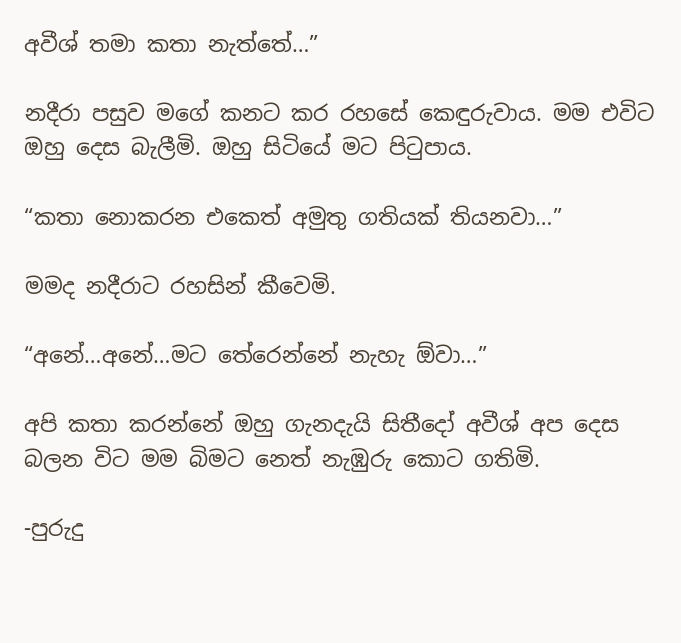අවීශ් තමා කතා නැත්තේ…”

නදීරා පසුව මගේ කනට කර රහසේ කෙඳුරුවාය. මම එවිට ඔහු දෙස බැලීමි. ඔහු සිටියේ මට පිටුපාය.

“කතා නොකරන එකෙත් අමුතු ගතියක් තියනවා…”

මමද නදීරාට රහසින් කීවෙමි.

“අනේ…අනේ…මට තේරෙන්නේ නැහැ ඕවා…”

අපි කතා කරන්නේ ඔහු ගැනදැයි සිතීදෝ අවීශ් අප දෙස බලන විට මම බිමට නෙත් නැඹුරු කොට ගතිමි.

-පුරුදු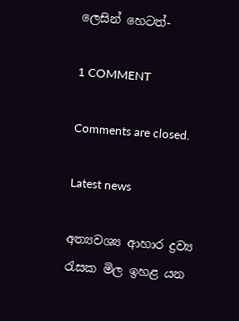ලෙසින් හෙටත්-

1 COMMENT

Comments are closed.

Latest news

අත්‍යවශ්‍ය ආහාර ද්‍රව්‍ය රැසක මිල ඉහළ යන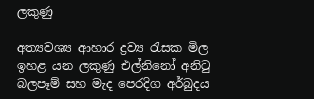ලකුණු

අත්‍යවශ්‍ය ආහාර ද්‍රව්‍ය රැසක මිල ඉහළ යන ලකුණු එල්නිනෝ අනිටු බලපෑම් සහ මැද පෙරදිග අර්බුදය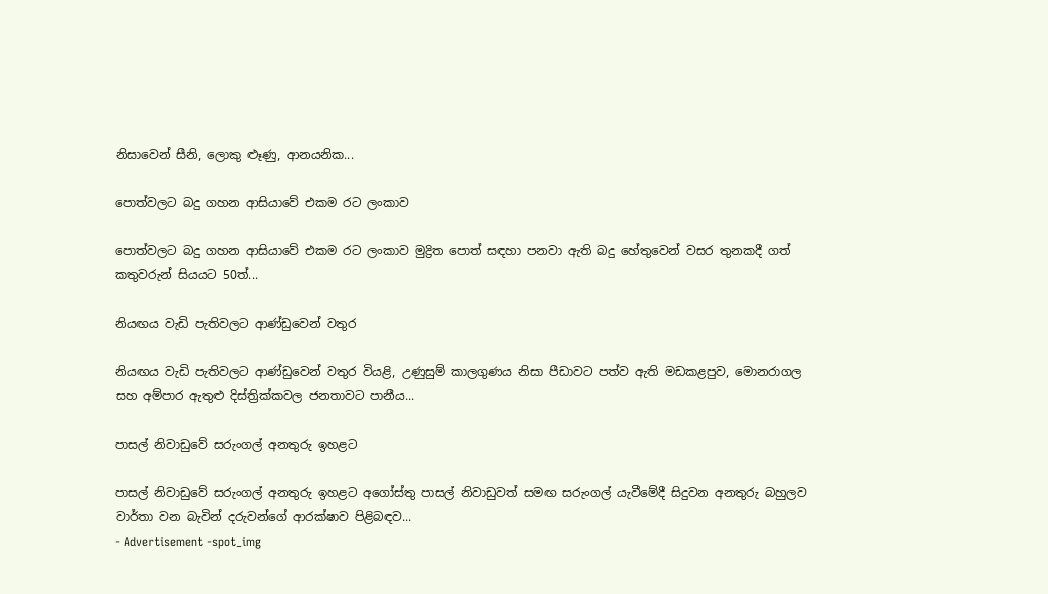නිසාවෙන් සීනි, ලොකු ළූණු, ආනයනික...

පොත්වලට බදු ගහන ආසියාවේ එකම රට ලංකාව

පොත්වලට බදු ගහන ආසියාවේ එකම රට ලංකාව මුද්‍රිත පොත් සඳහා පනවා ඇති බදු හේතුවෙන් වසර තුනකදී ගත් කතුවරුන් සියයට 50ත්...

නියඟය වැඩි පැතිවලට ආණ්ඩුවෙන් වතුර

නියඟය වැඩි පැතිවලට ආණ්ඩුවෙන් වතුර වියළි, උණුසුම් කාලගුණය නිසා පීඩාවට පත්ව ඇති මඩකළපුව, මොනරාගල සහ අම්පාර ඇතුළු දිස්ත්‍රික්කවල ජනතාවට පානීය...

පාසල් නිවාඩුවේ සරුංගල් අනතුරු ඉහළට

පාසල් නිවාඩුවේ සරුංගල් අනතුරු ඉහළට අගෝස්තු පාසල් නිවාඩුවත් සමඟ සරුංගල් යැවීමේදී සිදුවන අනතුරු බහුලව වාර්තා වන බැවින් දරුවන්ගේ ආරක්ෂාව පිළිබඳව...
- Advertisement -spot_img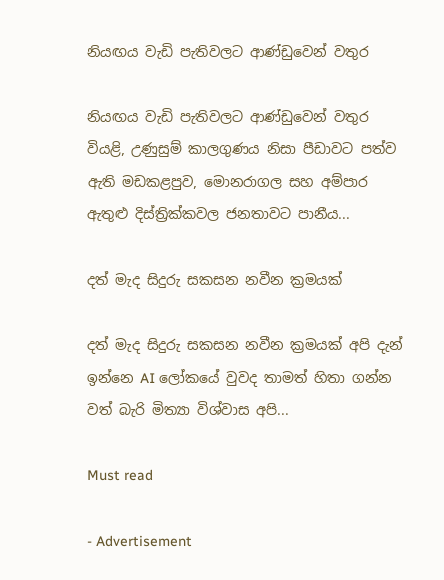නියඟය වැඩි පැතිවලට ආණ්ඩුවෙන් වතුර

නියඟය වැඩි පැතිවලට ආණ්ඩුවෙන් වතුර වියළි, උණුසුම් කාලගුණය නිසා පීඩාවට පත්ව ඇති මඩකළපුව, මොනරාගල සහ අම්පාර ඇතුළු දිස්ත්‍රික්කවල ජනතාවට පානීය...

දත් මැද සිදුරු සකසන නවීන ක්‍රමයක්

දත් මැද සිදුරු සකසන නවීන ක්‍රමයක් අපි දැන් ඉන්නෙ AI ලෝකයේ වුවද තාමත් හිතා ගන්න වත් බැරි මිත්‍යා විශ්වාස අපි...

Must read

- Advertisement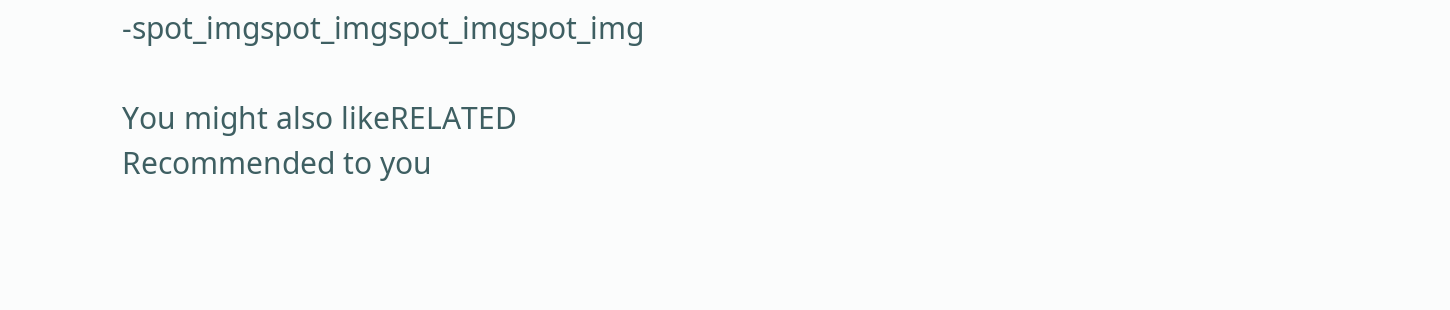-spot_imgspot_imgspot_imgspot_img

You might also likeRELATED
Recommended to you